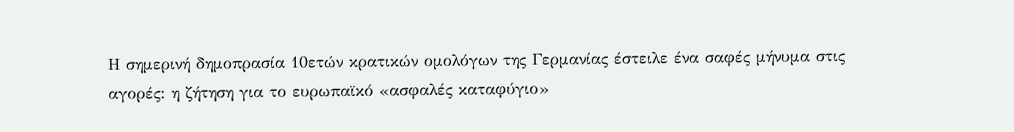Η σημερινή δημοπρασία 10ετών κρατικών ομολόγων της Γερμανίας έστειλε ένα σαφές μήνυμα στις αγορές: η ζήτηση για το ευρωπαϊκό «ασφαλές καταφύγιο»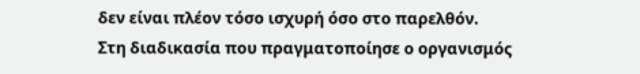δεν είναι πλέον τόσο ισχυρή όσο στο παρελθόν.
Στη διαδικασία που πραγματοποίησε ο οργανισμός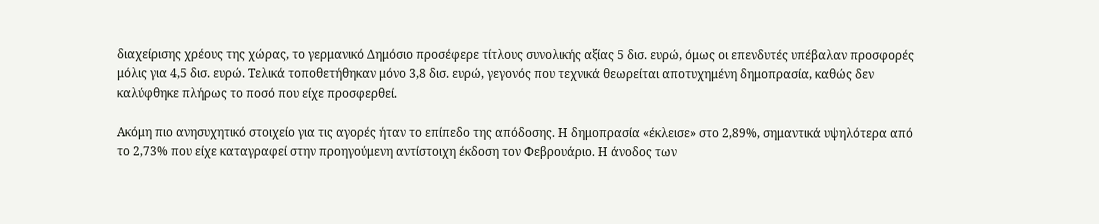διαχείρισης χρέους της χώρας, το γερμανικό Δημόσιο προσέφερε τίτλους συνολικής αξίας 5 δισ. ευρώ, όμως οι επενδυτές υπέβαλαν προσφορές μόλις για 4,5 δισ. ευρώ. Τελικά τοποθετήθηκαν μόνο 3,8 δισ. ευρώ, γεγονός που τεχνικά θεωρείται αποτυχημένη δημοπρασία, καθώς δεν καλύφθηκε πλήρως το ποσό που είχε προσφερθεί.

Ακόμη πιο ανησυχητικό στοιχείο για τις αγορές ήταν το επίπεδο της απόδοσης. Η δημοπρασία «έκλεισε» στο 2,89%, σημαντικά υψηλότερα από το 2,73% που είχε καταγραφεί στην προηγούμενη αντίστοιχη έκδοση τον Φεβρουάριο. Η άνοδος των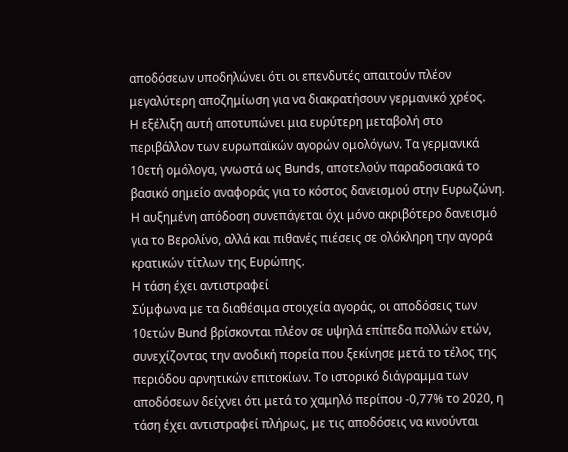αποδόσεων υποδηλώνει ότι οι επενδυτές απαιτούν πλέον μεγαλύτερη αποζημίωση για να διακρατήσουν γερμανικό χρέος.
Η εξέλιξη αυτή αποτυπώνει μια ευρύτερη μεταβολή στο περιβάλλον των ευρωπαϊκών αγορών ομολόγων. Τα γερμανικά 10ετή ομόλογα, γνωστά ως Bunds, αποτελούν παραδοσιακά το βασικό σημείο αναφοράς για το κόστος δανεισμού στην Ευρωζώνη. Η αυξημένη απόδοση συνεπάγεται όχι μόνο ακριβότερο δανεισμό για το Βερολίνο, αλλά και πιθανές πιέσεις σε ολόκληρη την αγορά κρατικών τίτλων της Ευρώπης.
Η τάση έχει αντιστραφεί
Σύμφωνα με τα διαθέσιμα στοιχεία αγοράς, οι αποδόσεις των 10ετών Bund βρίσκονται πλέον σε υψηλά επίπεδα πολλών ετών, συνεχίζοντας την ανοδική πορεία που ξεκίνησε μετά το τέλος της περιόδου αρνητικών επιτοκίων. Το ιστορικό διάγραμμα των αποδόσεων δείχνει ότι μετά το χαμηλό περίπου -0,77% το 2020, η τάση έχει αντιστραφεί πλήρως, με τις αποδόσεις να κινούνται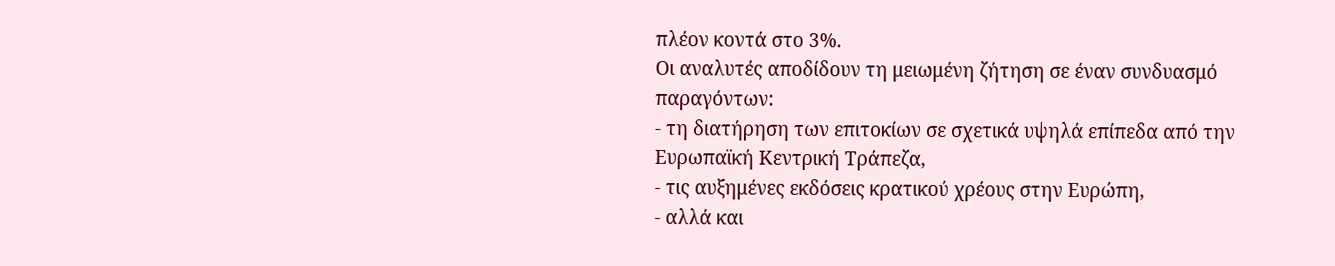πλέον κοντά στο 3%.
Οι αναλυτές αποδίδουν τη μειωμένη ζήτηση σε έναν συνδυασμό παραγόντων:
- τη διατήρηση των επιτοκίων σε σχετικά υψηλά επίπεδα από την Ευρωπαϊκή Κεντρική Τράπεζα,
- τις αυξημένες εκδόσεις κρατικού χρέους στην Ευρώπη,
- αλλά και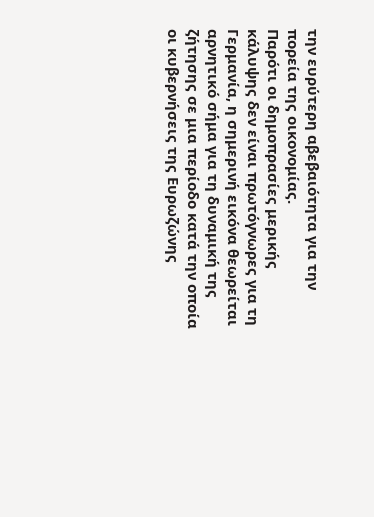την ευρύτερη αβεβαιότητα για την πορεία της οικονομίας.
Παρότι οι δημοπρασίες μερικής κάλυψης δεν είναι πρωτόγνωρες για τη Γερμανία, η σημερινή εικόνα θεωρείται αρνητικό σήμα για τη δυναμική της ζήτησης σε μια περίοδο κατά την οποία οι κυβερνήσεις της Ευρωζώνης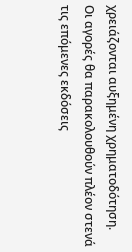χρειάζονται αυξημένη χρηματοδότηση.
Οι αγορές θα παρακολουθούν πλέον στενά τις επόμενες εκδόσεις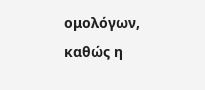ομολόγων, καθώς η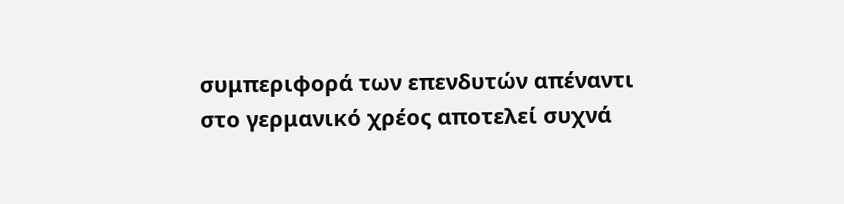συμπεριφορά των επενδυτών απέναντι στο γερμανικό χρέος αποτελεί συχνά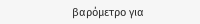βαρόμετρο για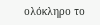ολόκληρο το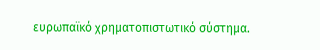ευρωπαϊκό χρηματοπιστωτικό σύστημα.